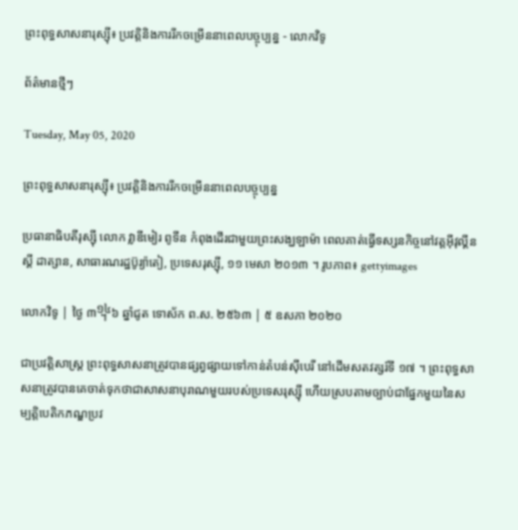ព្រះពុទ្ធសាសនារុស្ស៊ី៖ ប្រវត្តិនិងការរីកចម្រើននាពេលបច្ចុប្បន្ន - លោកវិទូ

ព័ត៌មានថ្មីៗ

Tuesday, May 05, 2020

ព្រះពុទ្ធសាសនារុស្ស៊ី៖ ប្រវត្តិនិងការរីកចម្រើននាពេលបច្ចុប្បន្ន

ប្រធានាធិបតីរុស្ស៊ី លោក វ្លាឌីមៀរ ពូទីន កំពុងដើរជាមួយព្រះសង្ឃឡាម៉ា ពេលគាត់ធ្វើទស្សនកិច្ចនៅវត្តអ៊ីវុល្គីនស្គី ដាត្សាន, សាធារណរដ្ឋប៊ូរ្យ៉ាតៀ, ប្រទេសរុស្ស៊ី, ១១ មេសា ២០១៣ ។ រូបភាព៖ gettyimages

លោកវិទូ | ថ្ងៃ ៣᧮៦ ឆ្នាំជូត ទោស័ក ព.ស. ២៥៦៣ | ៥ ឧសភា ២០២០

ជាប្រវត្តិសាស្ត្រ ព្រះពុទ្ធសាសនាត្រូវបានផ្សព្វផ្សាយទៅកាន់តំបន់ស៊ីបេរី នៅដើមសតវត្សរ៍ទី ១៧ ។ ព្រះពុទ្ធសាសនាត្រូវបានគេចាត់ទុកថាជាសាសនាបុរាណមួយរបស់ប្រទេសរុស្ស៊ី ហើយស្របតាមច្បាប់ជាផ្នែកមួយនៃសម្បត្តិបេតិកភណ្ឌប្រវ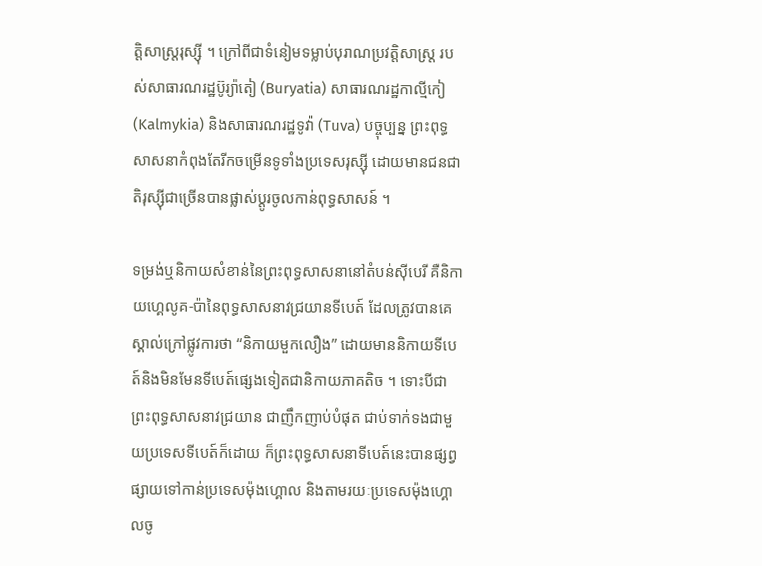ត្តិសាស្ត្ររុស្ស៊ី ។ ក្រៅពីជាទំនៀមទម្លាប់បុរាណប្រវត្តិសាស្រ្ត របស់សាធារណរដ្ឋប៊ូរ្យ៉ាតៀ (Buryatia) សាធារណរដ្ឋកាល្មីកៀ (Kalmykia) និងសាធារណរដ្ឋទូវ៉ា (Tuva) បច្ចុប្បន្ន ព្រះពុទ្ធសាសនាកំពុងតែរីកចម្រើនទូទាំងប្រទេសរុស្ស៊ី ដោយមានជនជាតិរុស្ស៊ីជាច្រើនបានផ្លាស់ប្ដូរចូលកាន់ពុទ្ធសាសន៍ ។

ទម្រង់ឬនិកាយសំខាន់នៃព្រះពុទ្ធសាសនានៅតំបន់ស៊ីបេរី គឺនិកាយហ្គេលូគ-ប៉ានៃពុទ្ធសាសនាវជ្រយានទីបេត៍ ដែលត្រូវបានគេស្គាល់ក្រៅផ្លូវការថា “និកាយមួកលឿង” ដោយមាននិកាយទីបេត៍និងមិនមែនទីបេត៍ផ្សេងទៀតជានិកាយភាគតិច ។ ទោះបីជាព្រះពុទ្ធសាសនាវជ្រយាន ជាញឹកញាប់បំផុត ជាប់ទាក់ទងជាមួយប្រទេសទីបេត៍ក៏ដោយ ក៏ព្រះពុទ្ធសាសនាទីបេត៍នេះបានផ្សព្វផ្សាយទៅកាន់ប្រទេសម៉ុងហ្គោល និងតាមរយៈប្រទេសម៉ុងហ្គោលចូ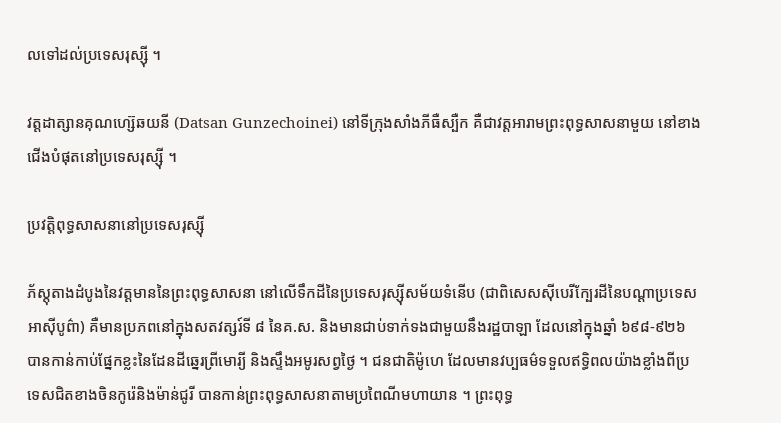លទៅដល់ប្រទេសរុស្ស៊ី ។

វត្តដាត្សានគុណហ្ស៊េឆយនី (Datsan Gunzechoinei) នៅទីក្រុងសាំងភីធឺស្បឺក គឺជាវត្តអារាមព្រះពុទ្ធសាសនាមួយ នៅខាងជើងបំផុតនៅប្រទេសរុស្ស៊ី ។

ប្រវត្តិពុទ្ធសាសនានៅប្រទេសរុស្ស៊ី

ភ័ស្តុតាងដំបូងនៃវត្តមាននៃព្រះពុទ្ធសាសនា នៅលើទឹកដីនៃប្រទេសរុស្ស៊ីសម័យទំនើប (ជាពិសេសស៊ីបេរីក្បែរដីនៃបណ្តាប្រទេសអាស៊ីបូព៌ា) គឺមានប្រភពនៅក្នុងសតវត្សរ៍ទី ៨ នៃគ.ស. និងមានជាប់ទាក់ទងជាមួយនឹងរដ្ឋបាឡា ដែលនៅក្នុងឆ្នាំ ៦៩៨-៩២៦ បានកាន់កាប់ផ្នែកខ្លះនៃដែនដីឆ្នេរព្រីមោរ្យី និងស្ទឹងអមូរសព្វថ្ងៃ ។ ជនជាតិម៉ូហេ ដែលមានវប្បធម៌ទទួលឥទ្ធិពលយ៉ាងខ្លាំងពីប្រទេសជិតខាងចិនកូរ៉េនិងម៉ាន់ជូរី បានកាន់ព្រះពុទ្ធសាសនាតាមប្រពៃណីមហាយាន ។ ព្រះពុទ្ធ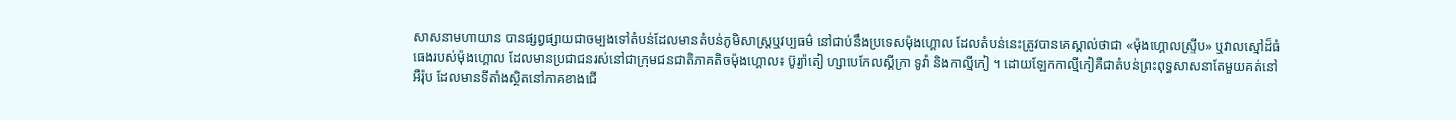សាសនាមហាយាន បានផ្សព្វផ្សាយជាចម្បងទៅតំបន់ដែលមានតំបន់ភូមិសាស្ត្រឬវប្បធម៌ នៅជាប់នឹងប្រទេសម៉ុងហ្គោល ដែលតំបន់នេះត្រូវបានគេស្គាល់ថាជា «ម៉ុងហ្គោលស្ទ្រីប» ឬវាលស្មៅដ៏ធំធេងរបស់ម៉ុងហ្គោល ដែលមានប្រជាជនរស់នៅជាក្រុមជនជាតិភាគតិចម៉ុងហ្គោល៖ ប៊ូរ្យ៉ាតៀ ហ្សាបេកែលស្គីក្រា ទូវ៉ា និងកាល្មីកៀ ។ ដោយឡែកកាល្មីកៀគឺជាតំបន់ព្រះពុទ្ធសាសនាតែមួយគត់នៅអឺរ៉ុប ដែលមានទីតាំងស្ថិតនៅភាគខាងជើ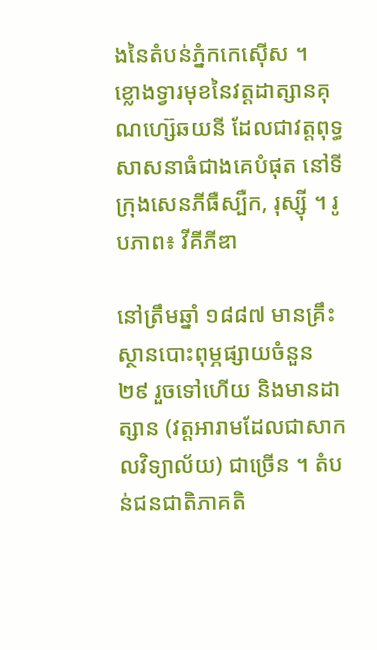ងនៃតំបន់ភ្នំកកេស៊ើស ។
ខ្លោងទ្វារមុខនៃវត្តដាត្សានគុណហ្ស៊េឆយនី ដែលជាវត្តពុទ្ធសាសនាធំជាងគេបំផុត នៅទីក្រុងសេនភីធឺស្បឺក, រុស្ស៊ី ។ រូបភាព៖ វីគីភីឌា

នៅត្រឹមឆ្នាំ ១៨៨៧ មានគ្រឹះស្ថានបោះពុម្ភផ្សាយចំនួន ២៩ រួចទៅហើយ និងមានដាត្សាន (វត្តអារាមដែលជាសាកលវិទ្យាល័យ) ជាច្រើន ។ តំបន់ជនជាតិភាគតិ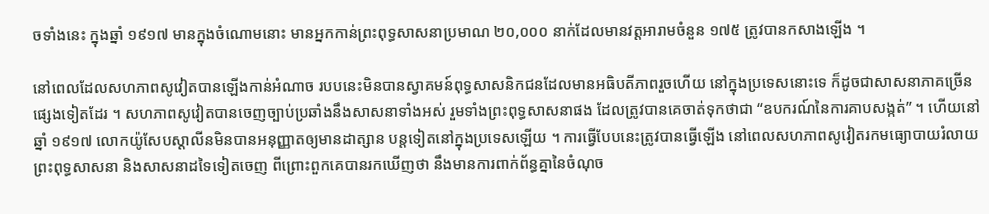ចទាំងនេះ ក្នុងឆ្នាំ ១៩១៧ មានក្នុងចំណោមនោះ មានអ្នកកាន់ព្រះពុទ្ធសាសនាប្រមាណ ២០,០០០ នាក់ដែលមានវត្តអារាមចំនួន ១៧៥ ត្រូវបានកសាងឡើង ។

នៅពេលដែលសហភាពសូវៀតបានឡើងកាន់អំណាច របបនេះមិនបានស្វាគមន៍ពុទ្ធសាសនិកជនដែលមានអធិបតីភាពរួចហើយ នៅក្នុងប្រទេសនោះទេ ក៏ដូចជាសាសនាភាគច្រើនផ្សេងទៀតដែរ ។ សហភាពសូវៀតបានចេញច្បាប់ប្រឆាំងនឹងសាសនាទាំងអស់ រួមទាំងព្រះពុទ្ធសាសនាផង ដែលត្រូវបានគេចាត់ទុកថាជា “ឧបករណ៍នៃការគាបសង្កត់” ។ ហើយនៅឆ្នាំ ១៩១៧ លោកយ៉ូសែបស្តាលីនមិនបានអនុញ្ញាតឲ្យមានដាត្សាន បន្តទៀតនៅក្នុងប្រទេសឡើយ ។ ការធ្វើបែបនេះត្រូវបានធ្វើឡើង នៅពេលសហភាពសូវៀតរកមធ្យោបាយរំលាយព្រះពុទ្ធសាសនា និងសាសនាដទៃទៀតចេញ ពីព្រោះពួកគេបានរកឃើញថា នឹងមានការពាក់ព័ន្ធគ្នានៃចំណុច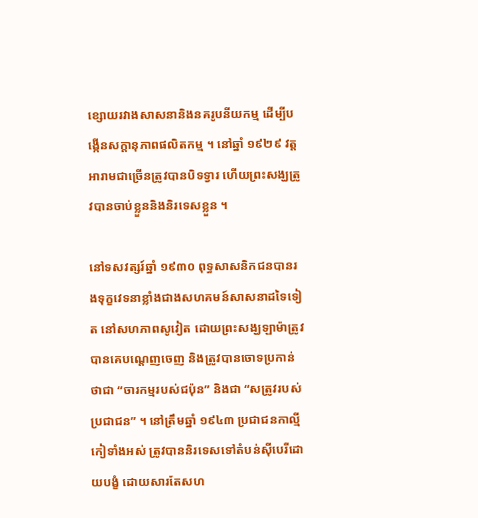ខ្សោយរវាងសាសនានិងនគរូបនីយកម្ម ដើម្បីបង្កើនសក្តានុភាពផលិតកម្ម ។ នៅឆ្នាំ ១៩២៩ វត្តអារាមជាច្រើនត្រូវបានបិទទ្វារ ហើយព្រះសង្ឃត្រូវបានចាប់ខ្លួននិងនិរទេសខ្លួន ។

នៅទសវត្សរ៍ឆ្នាំ ១៩៣០ ពុទ្ធសាសនិកជនបានរងទុក្ខវេទនាខ្លាំងជាងសហគមន៍សាសនាដទៃទៀត នៅសហភាពសូវៀត ដោយព្រះសង្ឃឡាម៉ាត្រូវបានគេបណ្តេញចេញ និងត្រូវបានចោទប្រកាន់ថាជា “ចារកម្មរបស់ជប៉ុន” និងជា “សត្រូវរបស់ប្រជាជន” ។ នៅត្រឹមឆ្នាំ ១៩៤៣ ប្រជាជនកាល្មីកៀទាំងអស់ ត្រូវបាននិរទេសទៅតំបន់ស៊ីបេរីដោយបង្ខំ ដោយសារតែសហ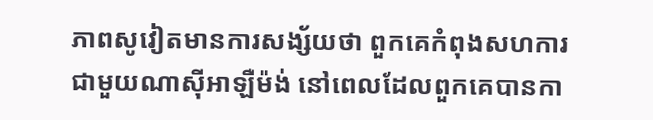ភាពសូវៀតមានការសង្ស័យថា ពួកគេកំពុងសហការជាមួយណាស៊ីអាឡឺម៉ង់ នៅពេលដែលពួកគេបានកា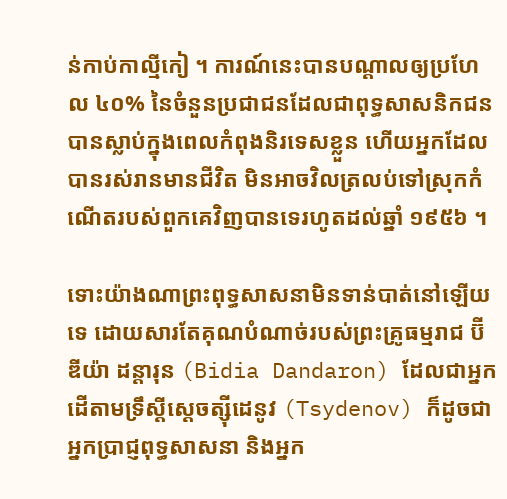ន់កាប់កាល្មីកៀ ។ ការណ៍នេះបានបណ្តាលឲ្យប្រហែល ៤០% នៃចំនួនប្រជាជនដែលជាពុទ្ធសាសនិកជន បានស្លាប់ក្នុងពេលកំពុងនិរទេសខ្លួន ហើយអ្នកដែលបានរស់រានមានជីវិត មិនអាចវិលត្រលប់ទៅស្រុកកំណើតរបស់ពួកគេវិញបានទេរហូតដល់ឆ្នាំ ១៩៥៦ ។

ទោះយ៉ាងណាព្រះពុទ្ធសាសនាមិនទាន់បាត់នៅឡើយទេ ដោយសារតែគុណបំណាច់របស់ព្រះគ្រូធម្មរាជ ប៊ីឌីយ៉ា ដន្តារុន (Bidia Dandaron) ដែលជាអ្នកដើតាមទ្រឹស្ដីស្ដេចត្ស៊ីដេនូវ (Tsydenov) ក៏ដូចជាអ្នកប្រាជ្ញពុទ្ធសាសនា និងអ្នក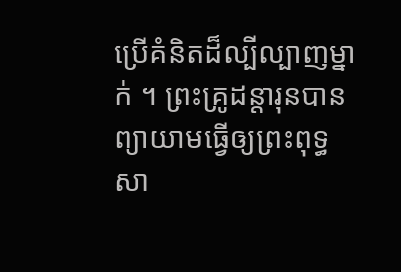ប្រើគំនិតដ៏ល្បីល្បាញម្នាក់ ។ ព្រះគ្រូដន្តារុនបានព្យាយាមធ្វើឲ្យព្រះពុទ្ធសា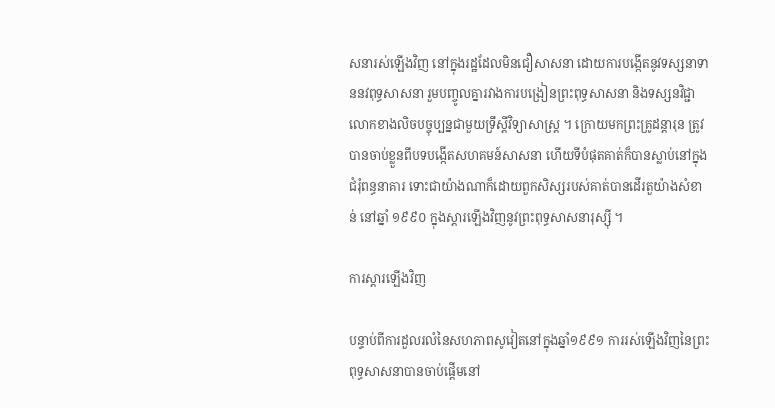សនារស់ឡើងវិញ នៅក្នុងរដ្ឋដែលមិនជឿសាសនា ដោយការបង្កើតនូវទស្សនាទាននវពុទ្ធសាសនា រួមបញ្ចូលគ្នារវាងការបង្រៀនព្រះពុទ្ធសាសនា និងទស្សនវិជ្ជាលោកខាងលិចបច្ចុប្បន្នជាមួយទ្រឹស្តីវិទ្យាសាស្ត្រ ។ ក្រោយមកព្រះគ្រូដន្ដារុន ត្រូវបានចាប់ខ្លួនពីបទបង្កើតសហគមន៍សាសនា ហើយទីបំផុតគាត់ក៏បានស្លាប់នៅក្នុងជំរុំពន្ធនាគារ ទោះជាយ៉ាងណាក៏ដោយពួកសិស្សរបស់គាត់បានដើរតួយ៉ាងសំខាន់ នៅឆ្នាំ ១៩៩០ ក្នុងស្ដារឡើងវិញនូវព្រះពុទ្ធសាសនារុស្ស៊ី ។

ការស្ដារឡើងវិញ

បន្ទាប់ពីការដួលរលំនៃសហភាពសូវៀតនៅក្នុងឆ្នាំ១៩៩១ ការរស់ឡើងវិញនៃព្រះពុទ្ធសាសនាបានចាប់ផ្តើមនៅ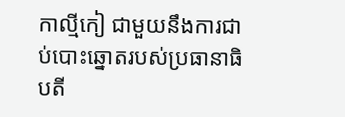កាល្មីកៀ ជាមួយនឹងការជាប់បោះឆ្នោតរបស់ប្រធានាធិបតី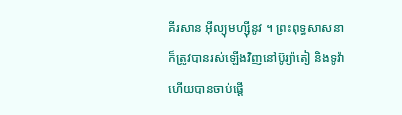គីរសាន អ៊ីល្យុមហ្ស៊ីនូវ ។ ព្រះពុទ្ធសាសនាក៏ត្រូវបានរស់ឡើងវិញនៅប៊ូរ្យ៉ាតៀ និងទូវ៉ា ហើយបានចាប់ផ្តើ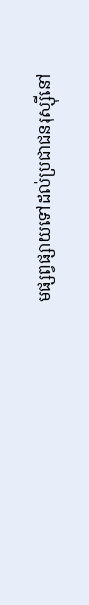មផ្សព្វផ្សាយទៅដល់ប្រជាជនរុស្ស៊ីនៅ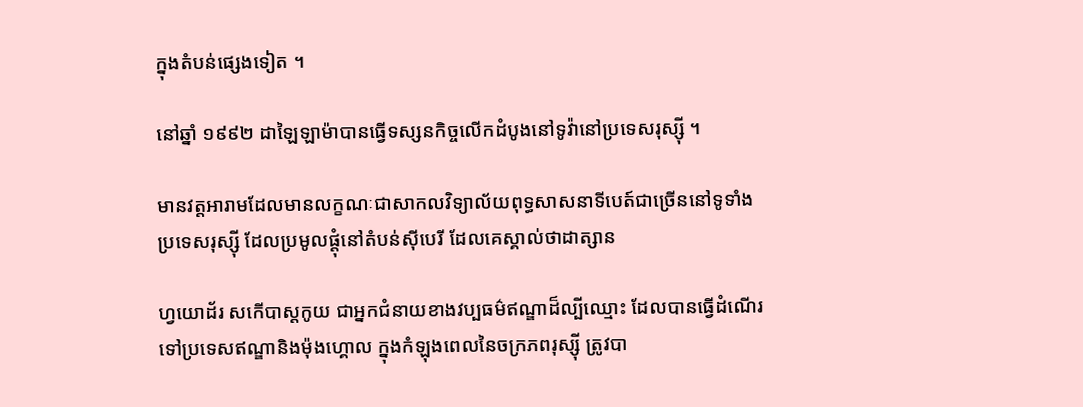ក្នុងតំបន់ផ្សេងទៀត ។

នៅឆ្នាំ ១៩៩២ ដាឡៃឡាម៉ាបានធ្វើទស្សនកិច្ចលើកដំបូងនៅទូវ៉ានៅប្រទេសរុស្ស៊ី ។

មានវត្តអារាមដែលមានលក្ខណៈជាសាកលវិទ្យាល័យពុទ្ធសាសនាទីបេត៍ជាច្រើននៅទូទាំងប្រទេសរុស្ស៊ី ដែលប្រមូលផ្តុំនៅតំបន់ស៊ីបេរី ដែលគេស្គាល់ថាដាត្សាន

ហ្វយោដ័រ សកើបាស្ដកូយ ជាអ្នកជំនាយខាងវប្បធម៌ឥណ្ឌាដ៏ល្បីឈ្មោះ ដែលបានធ្វើដំណើរទៅប្រទេសឥណ្ឌានិងម៉ុងហ្គោល ក្នុងកំឡុងពេលនៃចក្រភពរុស្ស៊ី ត្រូវបា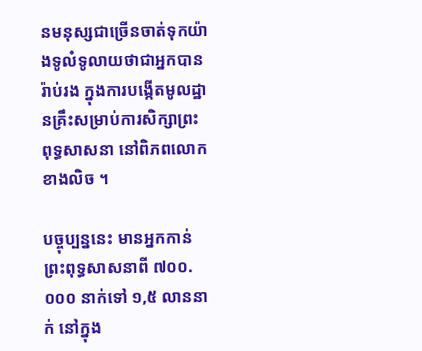នមនុស្សជាច្រើនចាត់ទុកយ៉ាងទូលំទូលាយថាជាអ្នកបានរ៉ាប់រង ក្នុងការបង្កើតមូលដ្ឋានគ្រឹះសម្រាប់ការសិក្សាព្រះពុទ្ធសាសនា នៅពិភពលោកខាងលិច ។

បច្ចុប្បន្ននេះ មានអ្នកកាន់ព្រះពុទ្ធសាសនាពី ៧០០.០០០ នាក់ទៅ ១,៥ លាននាក់ នៅក្នុង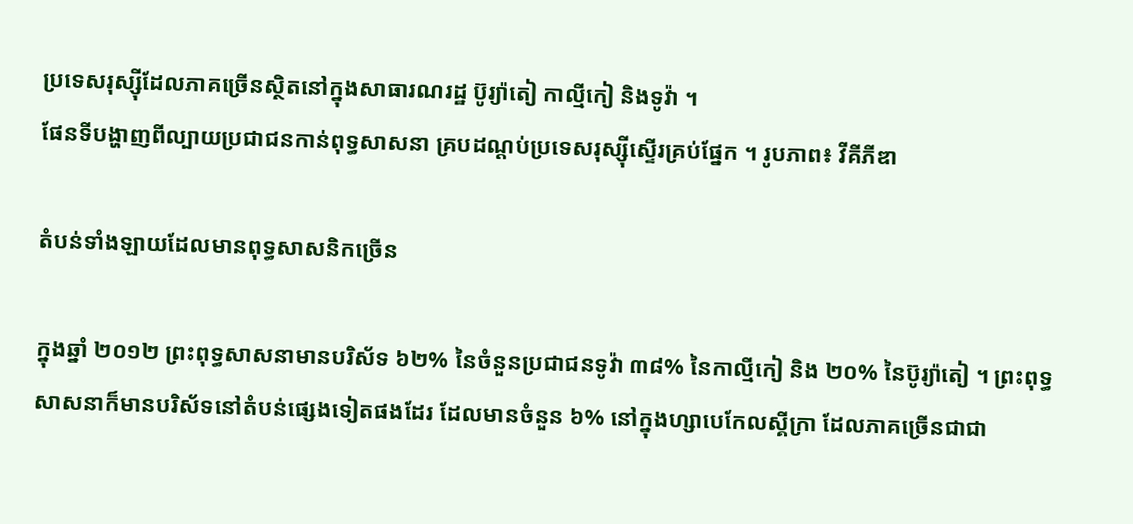ប្រទេសរុស្ស៊ីដែលភាគច្រើនស្ថិតនៅក្នុងសាធារណរដ្ឋ ប៊ូរ្យ៉ាតៀ កាល្មីកៀ និងទូវ៉ា ។
ផែនទីបង្ហាញពីល្បាយប្រជាជនកាន់ពុទ្ធសាសនា គ្របដណ្ដប់ប្រទេសរុស្ស៊ីស្ទើរគ្រប់ផ្នែក ។ រូបភាព៖ វីគីភីឌា

តំបន់ទាំងឡាយដែលមានពុទ្ធសាសនិកច្រើន

ក្នុងឆ្នាំ ២០១២ ព្រះពុទ្ធសាសនាមានបរិស័ទ ៦២% នៃចំនួនប្រជាជនទូវ៉ា ៣៨% នៃកាល្មីកៀ និង ២០% នៃប៊ូរ្យ៉ាតៀ ។ ព្រះពុទ្ធសាសនាក៏មានបរិស័ទនៅតំបន់ផ្សេងទៀតផងដែរ ដែលមានចំនួន ៦% នៅក្នុងហ្សាបេកែលស្គីក្រា ដែលភាគច្រើនជាជា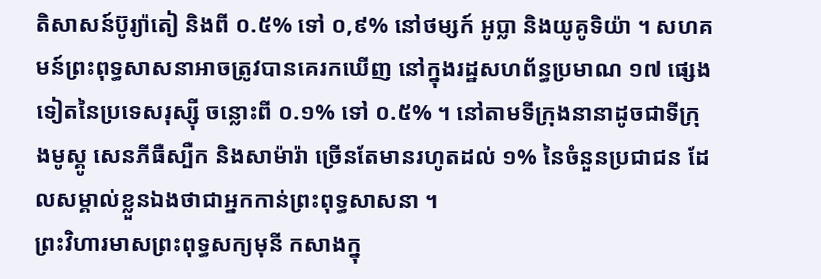តិសាសន៍ប៊ូរ្យ៉ាតៀ និងពី ០.៥% ទៅ ០,៩% នៅថម្សក៍ អូប្លា និងយូគូទិយ៉ា ។ សហគមន៍ព្រះពុទ្ធសាសនាអាចត្រូវបានគេរកឃើញ នៅក្នុងរដ្ឋសហព័ន្ធប្រមាណ ១៧ ផ្សេងទៀតនៃប្រទេសរុស្ស៊ី ចន្លោះពី ០.១% ទៅ ០.៥% ។ នៅតាមទីក្រុងនានាដូចជាទីក្រុងមូស្គូ សេនភីធឺស្បឺក និងសាម៉ារ៉ា ច្រើនតែមានរហូតដល់ ១% នៃចំនួនប្រជាជន ដែលសម្គាល់ខ្លួនឯងថាជាអ្នកកាន់ព្រះពុទ្ធសាសនា ។
ព្រះវិហារមាសព្រះពុទ្ធសក្យមុនី កសាងក្នុ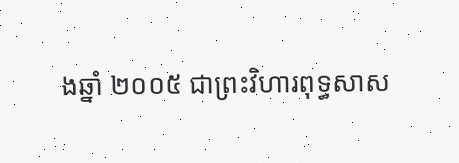ងឆ្នាំ ២០០៥ ជាព្រះវិហារពុទ្ធសាស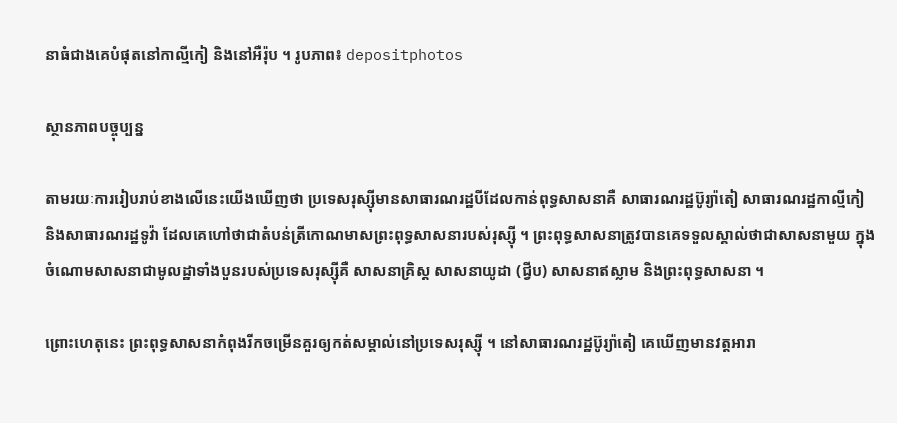នាធំជាងគេបំផុតនៅកាល្មីកៀ និងនៅអឺរ៉ុប ។ រូបភាព៖ depositphotos

ស្ថានភាពបច្ចុប្បន្ន

តាមរយៈការរៀបរាប់ខាងលើនេះយើងឃើញថា ប្រទេសរុស្ស៊ីមានសាធារណរដ្ឋបីដែលកាន់ពុទ្ធសាសនាគឺ សាធារណរដ្ឋប៊ូរ្យ៉ាតៀ សាធារណរដ្ឋកាល្មីកៀ និងសាធារណរដ្ឋទូវ៉ា ដែលគេហៅថាជាតំបន់ត្រីកោណមាសព្រះពុទ្ធសាសនារបស់រុស្ស៊ី ។ ព្រះពុទ្ធសាសនាត្រូវបានគេទទួលស្គាល់ថាជាសាសនាមួយ ក្នុងចំណោមសាសនាជាមូលដ្ឋាទាំងបួនរបស់ប្រទេសរុស្ស៊ីគឺ សាសនាគ្រិស្ដ សាសនាយូដា (ជ្វីប) សាសនាឥស្លាម និងព្រះពុទ្ធសាសនា ។

ព្រោះហេតុនេះ ព្រះពុទ្ធសាសនាកំពុងរីកចម្រើនគួរឲ្យកត់សម្គាល់នៅប្រទេសរុស្ស៊ី ។ នៅសាធារណរដ្ឋប៊ូរ្យ៉ាតៀ គេឃើញមានវត្តអារា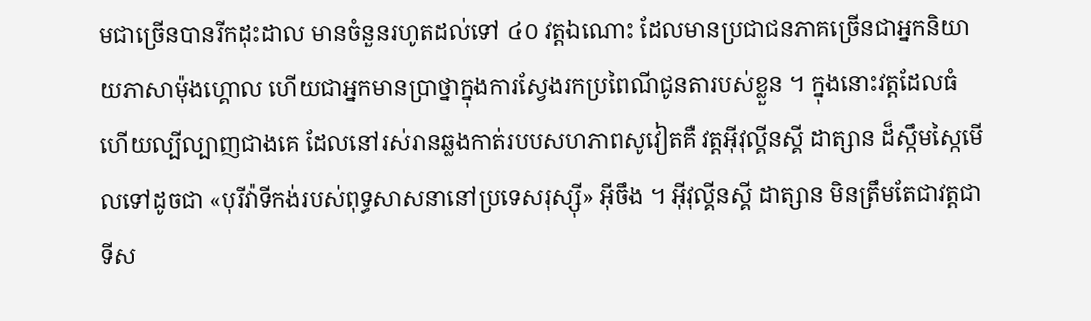មជាច្រើនបានរីកដុះដាល មានចំនួនរហូតដល់ទៅ ៤០ វត្តឯណោះ ដែលមានប្រជាជនភាគច្រើនជាអ្នកនិយាយភាសាម៉ុងហ្គោល ហើយជាអ្នកមានប្រាថ្នាក្នុងការស្វែងរកប្រពៃណីជូនតារបស់ខ្លួន ។ ក្នុងនោះវត្តដែលធំហើយល្បីល្បាញជាងគេ ដែលនៅរស់រានឆ្លងកាត់របបសហភាពសូវៀតគឺ វត្តអ៊ីវុល្គីនស្គី ដាត្សាន ដ៏ស្កឹមស្កៃមើលទៅដូចជា «បុរីវ៉ាទីកង់របស់ពុទ្ធសាសនានៅប្រទេសរុស្ស៊ី» អ៊ីចឹង ។ អ៊ីវុល្គីនស្គី ដាត្សាន មិនត្រឹមតែជាវត្តជាទីស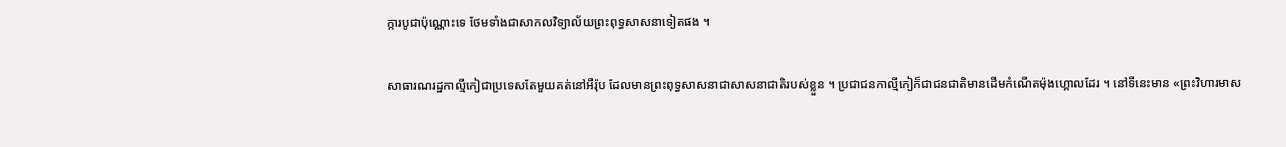ក្ការបូជាប៉ុណ្ណោះទេ ថែមទាំងជាសាកលវិទ្យាល័យព្រះពុទ្ធសាសនាទៀតផង ។

សាធារណរដ្ឋកាល្មីកៀជាប្រទេសតែមួយគត់នៅអឺរ៉ុប ដែលមានព្រះពុទ្ធសាសនាជាសាសនាជាតិរបស់ខ្លួន ។ ប្រជាជនកាល្មីកៀក៏ជាជនជាតិមានដើមកំណើតម៉ុងហ្គោលដែរ ។ នៅទីនេះមាន «ព្រះវិហារមាស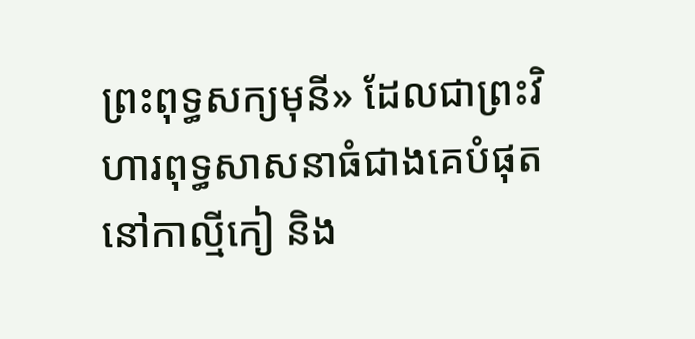ព្រះពុទ្ធសក្យមុនី» ដែលជាព្រះវិហារពុទ្ធសាសនាធំជាងគេបំផុតនៅកាល្មីកៀ និង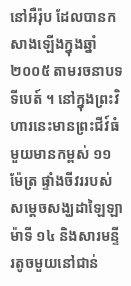នៅអឺរ៉ុប ដែលបានកសាងឡើងក្នុងឆ្នាំ ២០០៥ តាមរចនាបទទីបេត៍ ។ នៅក្នុងព្រះវិហារនេះមានព្រះជីវ៍ធំមួយមានកម្ពស់ ១១ ម៉ែត្រ ផ្ទាំងចីវររបស់សម្ដេចសង្ឃដាឡៃឡាម៉ាទី ១៤ និងសារមន្ទីរតូចមួយនៅជាន់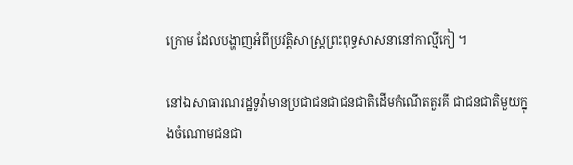ក្រោម ដែលបង្ហាញអំពីប្រវត្តិសាស្ត្រព្រះពុទ្ធសាសនានៅកាល្មីកៀ ។

នៅឯសាធារណរដ្ឋទូវ៉ាមានប្រជាជនជាជនជាតិដើមកំណើតតួរគី ជាជនជាតិមួយក្នុងចំណោមជនជា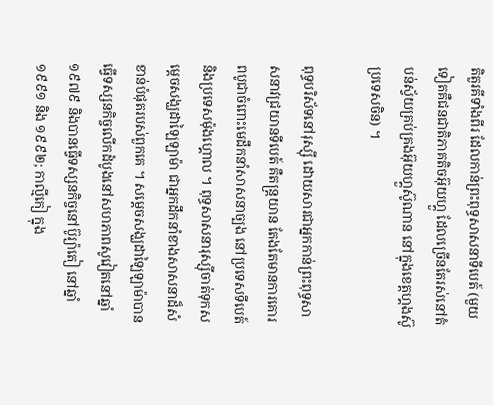តិតួរគីទាំងពីរ ដែលកាន់ព្រះពុទ្ធសាសនាទីបេត៍ (មួយទៀតគឺជនជាតិភាគតិចអ៊ុយហ្គួ ដែលច្រើនតែរស់នៅតំបន់ស្វ័យគ្រប់គ្រងអ៊ុយហ្គួស៊ូណាន នៅក្នុងខេត្តហ្គងស៊ូ ប្រទេសចិន) ។

ពុទ្ធបរិស័ទនៅរុស្ស៊ី ដោយសារជាអ្នកកាន់ព្រះពុទ្ធសាសនាវជ្រយានទីបេត៍ គឺតន្ត្រយាន តែងតែមានការគោរពបូជាចំពោះមេដឹកនាំសាសនាច្បង នៅប្រទេសទីបេត៍ និងប្រទេសម៉ុងហ្គោល ។ ពុទ្ធសាសនារុស្ស៊ីចាត់ទុកសម្តេចសង្ឃដាឡៃឡាម៉ា ជាអ្នកដឹកនាំខាងសាសនាដ៏សំខាន់បំផុតរបស់ពួកគេ ។ សម្ដេចសង្ឃដាឡៃឡាម៉ាបានធ្វើទស្សនកិច្ចលើកដំបូងនៅសហភាពសូវៀតនៅឆ្នាំ ១៩៧៩ និងបានធ្វើទស្សនកិច្ចនៅប៊ូរ្យ៉ាតៀ នៅឆ្នាំ ១៩៩១ និង ១៩៩២; កាល្មីកៀ ក្នុង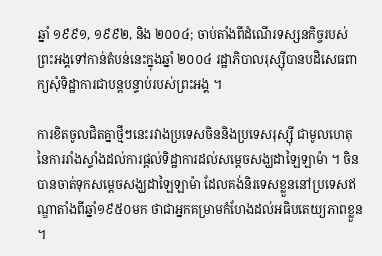ឆ្នាំ ១៩៩១, ១៩៩២, និង ២០០៤; ចាប់តាំងពីដំណើរទស្សនកិច្ចរបស់ព្រះអង្គទៅកាន់តំបន់នេះក្នុងឆ្នាំ ២០០៤ រដ្ឋាភិបាលរុស្ស៊ីបានបដិសេធពាក្យសុំទិដ្ឋាការជាបន្តបន្ទាប់របស់ព្រះអង្គ ។

ការខិតចូលជិតគ្នាថ្មីៗនេះរវាងប្រទេសចិននិងប្រទេសរុស្ស៊ី ជាមូលហេតុនៃការរាំងស្ទាំងដល់ការផ្ដល់ទិដ្ឋាការដល់សម្ដេចសង្ឃដាឡៃឡាម៉ា ។ ចិនបានចាត់ទុកសម្ដេចសង្ឃដាឡៃឡាម៉ា ដែលគង់និរទេសខ្លួននៅប្រទេសឥណ្ឌាតាំងពីឆ្នាំ១៩៥០មក ថាជាអ្នកគម្រាមកំហែងដល់អធិបតេយ្យភាពខ្លួន ។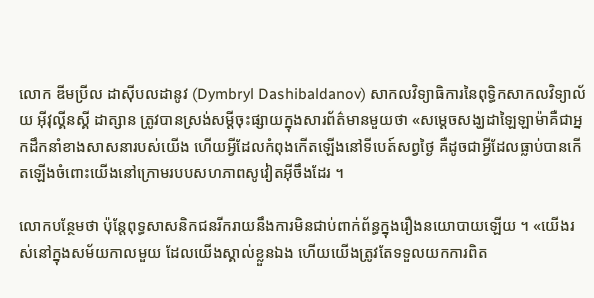លោក ឌីមប្រីល ដាស៊ីបលដានូវ (Dymbryl Dashibaldanov) សាកលវិទ្យាធិការនៃពុទ្ធិកសាកលវិទ្យាល័យ អ៊ីវុល្គីនស្គី ដាត្សាន ត្រូវបានស្រង់សម្ដីចុះផ្សាយក្នុងសារព័ត៌មានមួយថា «សម្តេចសង្ឃដាឡៃឡាម៉ាគឺជាអ្នកដឹកនាំខាងសាសនារបស់យើង ហើយអ្វីដែលកំពុងកើតឡើងនៅទីបេត៍សព្វថ្ងៃ គឺដូចជាអ្វីដែលធ្លាប់បានកើតឡើងចំពោះយើងនៅក្រោមរបបសហភាពសូវៀតអ៊ីចឹងដែរ ។

លោកបន្ថែមថា ប៉ុន្តែពុទ្ធសាសនិកជនរីករាយនឹងការមិនជាប់ពាក់ព័ន្ធក្នុងរឿងនយោបាយឡើយ ។ «យើងរស់នៅក្នុងសម័យកាលមួយ ដែលយើងស្គាល់ខ្លួនឯង ហើយយើងត្រូវតែទទួលយកការពិត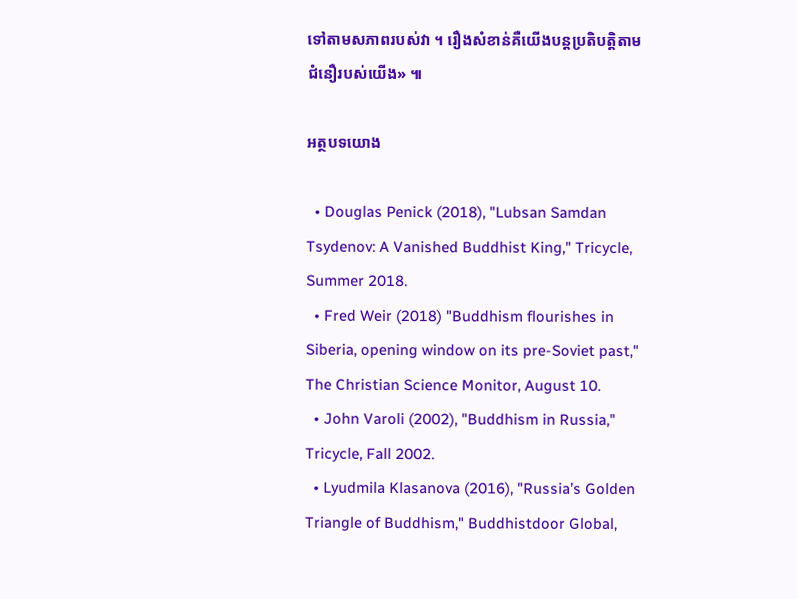ទៅតាមសភាពរបស់វា ។ រឿងសំខាន់គឺយើងបន្តប្រតិបត្តិតាមជំនឿរបស់យើង» ៕

អត្ថបទយោង

  • Douglas Penick (2018), "Lubsan Samdan Tsydenov: A Vanished Buddhist King," Tricycle, Summer 2018.
  • Fred Weir (2018) "Buddhism flourishes in Siberia, opening window on its pre-Soviet past," The Christian Science Monitor, August 10.
  • John Varoli (2002), "Buddhism in Russia," Tricycle, Fall 2002.
  • Lyudmila Klasanova (2016), "Russia’s Golden Triangle of Buddhism," Buddhistdoor Global,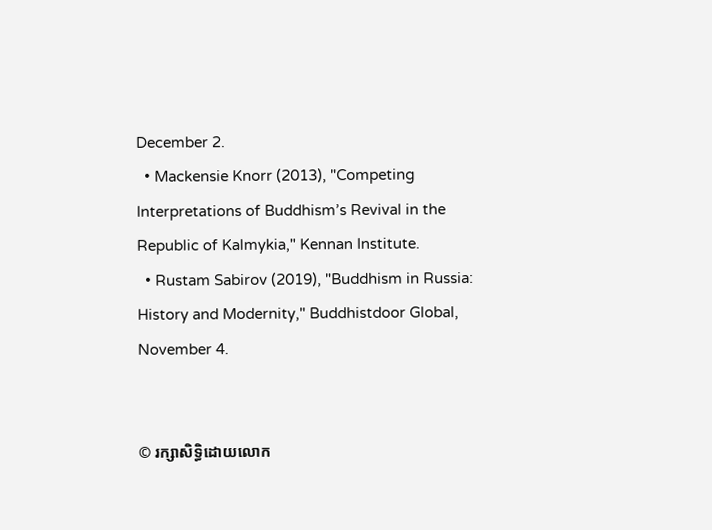December 2.
  • Mackensie Knorr (2013), "Competing Interpretations of Buddhism’s Revival in the Republic of Kalmykia," Kennan Institute.
  • Rustam Sabirov (2019), "Buddhism in Russia: History and Modernity," Buddhistdoor Global, November 4.


© រក្សាសិទ្ធិដោយលោក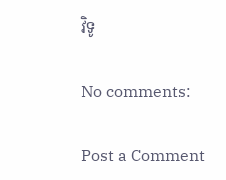វិទូ

No comments:

Post a Comment